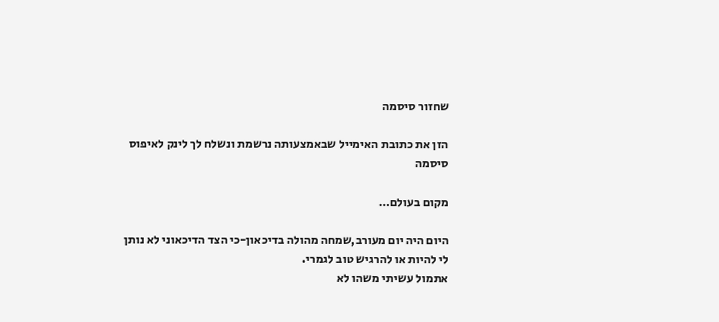שחזור סיסמה

הזן את כתובת האימייל שבאמצעותה נרשמת ונשלח לך לינק לאיפוס סיסמה

מקום בעולם…

היום היה יום מעורב,שמחה מהולה בדיכאון-כי הצד הדיכאוני לא נותן לי להיות או להרגיש טוב לגמרי.
אתמול עשיתי משהו לא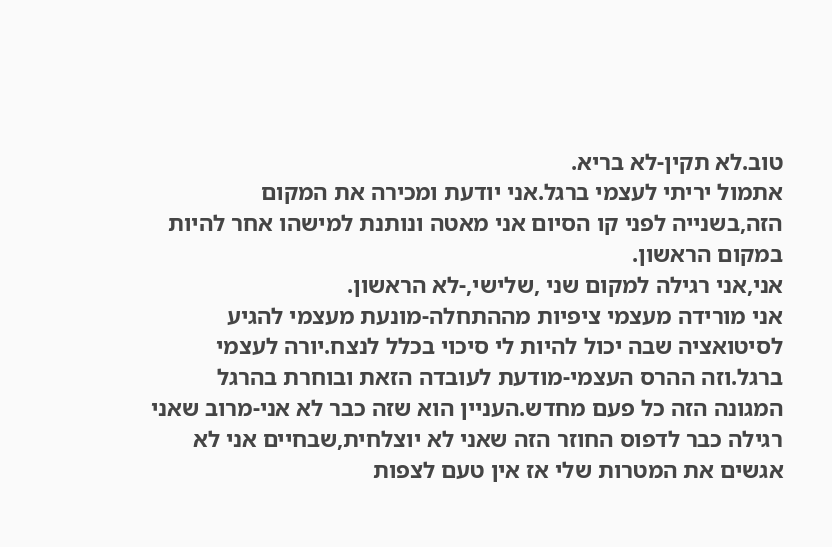טוב.לא תקין-לא בריא.
אתמול יריתי לעצמי ברגל.אני יודעת ומכירה את המקום הזה,בשנייה לפני קו הסיום אני מאטה ונותנת למישהו אחר להיות במקום הראשון.
אני,אני רגילה למקום שני ,שלישי,-לא הראשון.
אני מורידה מעצמי ציפיות מההתחלה-מונעת מעצמי להגיע לסיטואציה שבה יכול להיות לי סיכוי בכלל לנצח.יורה לעצמי ברגל.וזה ההרס העצמי-מודעת לעובדה הזאת ובוחרת בהרגל המגונה הזה כל פעם מחדש.העניין הוא שזה כבר לא אני-מרוב שאני רגילה כבר לדפוס החוזר הזה שאני לא יוצלחית,שבחיים אני לא אגשים את המטרות שלי אז אין טעם לצפות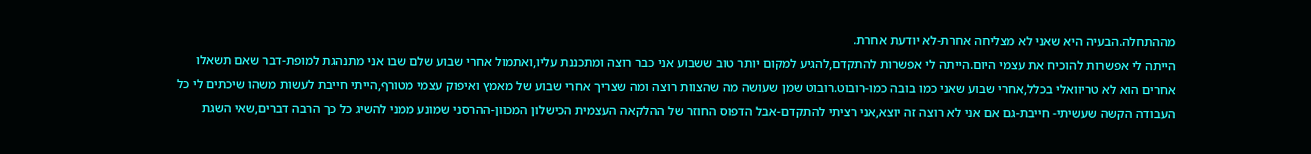מההתחלה.הבעיה היא שאני לא מצליחה אחרת-לא יודעת אחרת.
הייתה לי אפשרות להוכיח את עצמי היום.הייתה לי אפשרות להתקדם,להגיע למקום יותר טוב ששבוע אני כבר רוצה ומתכננת עליו,ואתמול אחרי שבוע שלם שבו אני מתנהגת למופת-דבר שאם תשאלו אחרים הוא לא טריוואלי בכלל,אחרי שבוע שאני כמו בובה כמו-רובוט.רובוט שמן שעושה מה שהצוות רוצה ומה שצריך אחרי שבוע של מאמץ ואיפוק עצמי מטורף,הייתי חייבת לעשות משהו שיכתים לי כל העבודה הקשה שעשיתי- חייבת-גם אם אני לא רוצה זה יוצא,אני רציתי להתקדם-אבל הדפוס החוזר של ההלקאה העצמית הכישלון המכוון-ההרסני שמונע ממני להשיג כל כך הרבה דברים,שאי השגת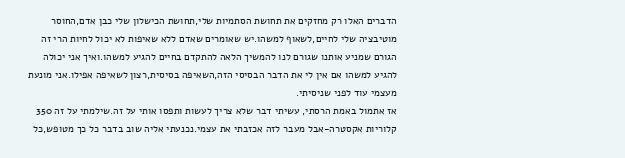הדברים האלו רק מחזקים את תחושת הסתמיות שלי,תחושת הכישלון שלי כבן אדם,החוסר מוטיבציה שלי לחיים,לשאוף למשהו.יש שאומרים שאדם ללא שאיפות לא יכול לחיות הרי זה הגורם שמניע אותנו שגורם לנו להמשיך הלאה להתקדם בחיים להגיע למשהו.ואיך אני יכולה להגיע למשהו אם אין לי את הדבר הבסיסי הזה,השאיפה בסיסית,רצון לשאיפה אפילו.אני מונעת מעצמי עוד לפני שניסיתי.
אז אתמול באמת הרסתי, עשיתי דבר שלא צריך לעשות ותפסו אותי על זה.שילמתי על זה 350 קלוריות אקסטרה-אבל מעבר לזה אכזבתי את עצמי.נכנעתי אליה שוב בדבר כל כך מטופש,כל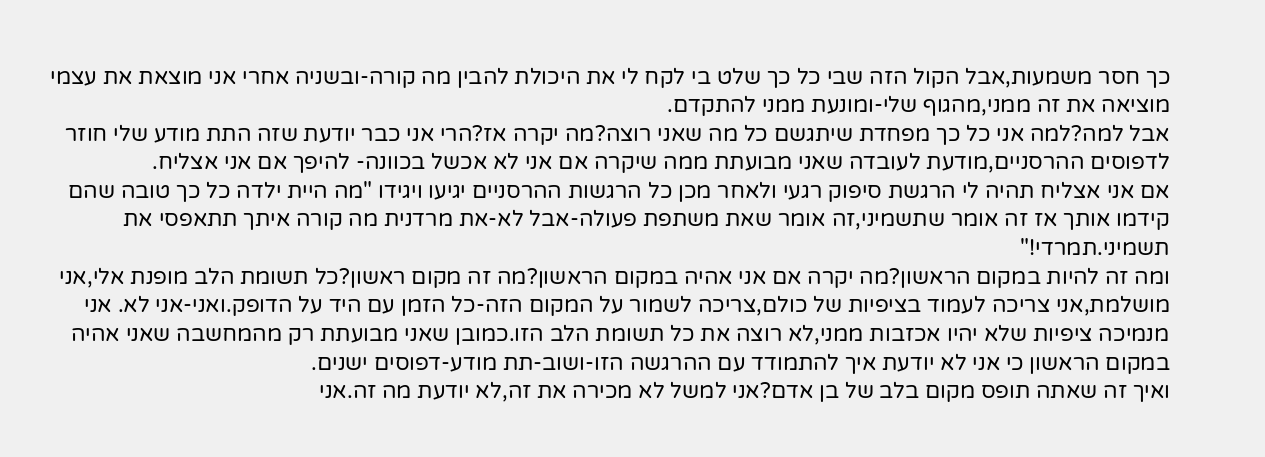כך חסר משמעות,אבל הקול הזה שבי כל כך שלט בי לקח לי את היכולת להבין מה קורה-ובשניה אחרי אני מוצאת את עצמי מוציאה את זה ממני,מהגוף שלי-ומונעת ממני להתקדם.
אבל למה?למה אני כל כך מפחדת שיתגשם כל מה שאני רוצה?מה יקרה אז?הרי אני כבר יודעת שזה התת מודע שלי חוזר לדפוסים ההרסניים,מודעת לעובדה שאני מבועתת ממה שיקרה אם אני לא אכשל בכוונה- להיפך אם אני אצליח.
אם אני אצליח תהיה לי הרגשת סיפוק רגעי ולאחר מכן כל הרגשות ההרסניים יגיעו ויגידו "מה היית ילדה כל כך טובה שהם קידמו אותך אז זה אומר שתשמיני,זה אומר שאת משתפת פעולה-אבל לא-את מרדנית מה קורה איתך תתאפסי את תשמיני.תמרדי!"
ומה זה להיות במקום הראשון?מה יקרה אם אני אהיה במקום הראשון?מה זה מקום ראשון?כל תשומת הלב מופנת אלי,אני מושלמת,אני צריכה לעמוד בציפיות של כולם,צריכה לשמור על המקום הזה-כל הזמן עם היד על הדופק.ואני-אני לא. אני מנמיכה ציפיות שלא יהיו אכזבות ממני,לא רוצה את כל תשומת הלב הזו.כמובן שאני מבועתת רק מהמחשבה שאני אהיה במקום הראשון כי אני לא יודעת איך להתמודד עם ההרגשה הזו-ושוב-תת מודע-דפוסים ישנים.
ואיך זה שאתה תופס מקום בלב של בן אדם?אני למשל לא מכירה את זה,לא יודעת מה זה.אני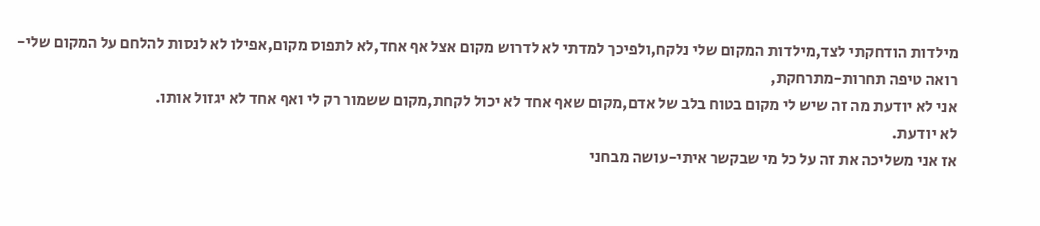מילדות הודחקתי לצד,מילדות המקום שלי נלקח,ולפיכך למדתי לא לדרוש מקום אצל אף אחד,לא לתפוס מקום,אפילו לא לנסות להלחם על המקום שלי-רואה טיפה תחרות-מתרחקת,
אני לא יודעת מה זה שיש לי מקום בטוח בלב של אדם,מקום שאף אחד לא יכול לקחת,מקום ששמור רק לי ואף אחד לא יגזול אותו.
לא יודעת.
אז אני משליכה את זה על כל מי שבקשר איתי-עושה מבחני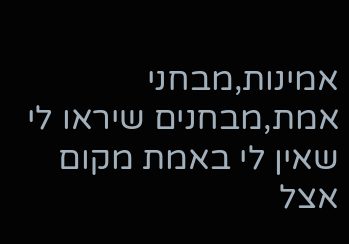אמינות,מבחני אמת,מבחנים שיראו לי שאין לי באמת מקום אצל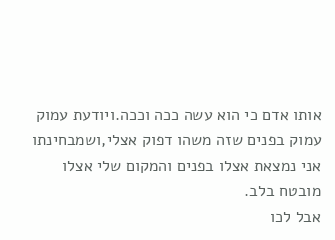אותו אדם כי הוא עשה ככה וככה.ויודעת עמוק עמוק בפנים שזה משהו דפוק אצלי,ושמבחינתו אני נמצאת אצלו בפנים והמקום שלי אצלו מובטח בלב.
אבל לכו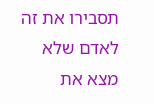תסבירו את זה לאדם שלא מצא את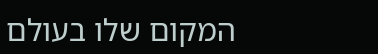המקום שלו בעולם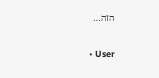הזה…

  • User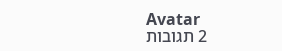Avatar
    2 תגובות